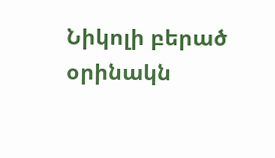Նիկոլի բերած օրինակն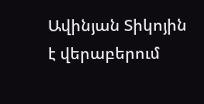Ավինյան Տիկոյին է վերաբերում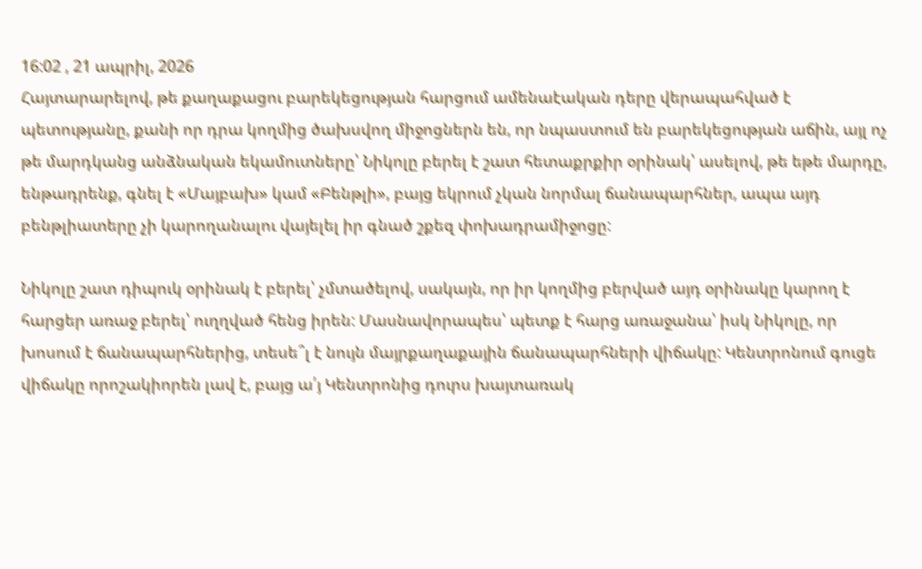16:02 , 21 ապրիլ, 2026
Հայտարարելով, թե քաղաքացու բարեկեցության հարցում ամենաէական դերը վերապահված է պետությանը, քանի որ դրա կողմից ծախսվող միջոցներն են, որ նպաստում են բարեկեցության աճին, այլ ոչ թե մարդկանց անձնական եկամուտները՝ Նիկոլը բերել է շատ հետաքրքիր օրինակ՝ ասելով, թե եթե մարդը, ենթադրենք, գնել է «Մայբախ» կամ «Բենթլի», բայց եկրում չկան նորմալ ճանապարհներ, ապա այդ բենթլիատերը չի կարողանալու վայելել իր գնած շքեզ փոխադրամիջոցը:

Նիկոլը շատ դիպուկ օրինակ է բերել՝ չմտածելով, սակայն, որ իր կողմից բերված այդ օրինակը կարող է հարցեր առաջ բերել՝ ուղղված հենց իրեն: Մասնավորապես՝ պետք է հարց առաջանա՝ իսկ Նիկոլը, որ խոսում է ճանապարհներից, տեսե՞լ է նույն մայրքաղաքային ճանապարհների վիճակը: Կենտրոնում գուցե վիճակը որոշակիորեն լավ է, բայց ա՛յ Կենտրոնից դուրս խայտառակ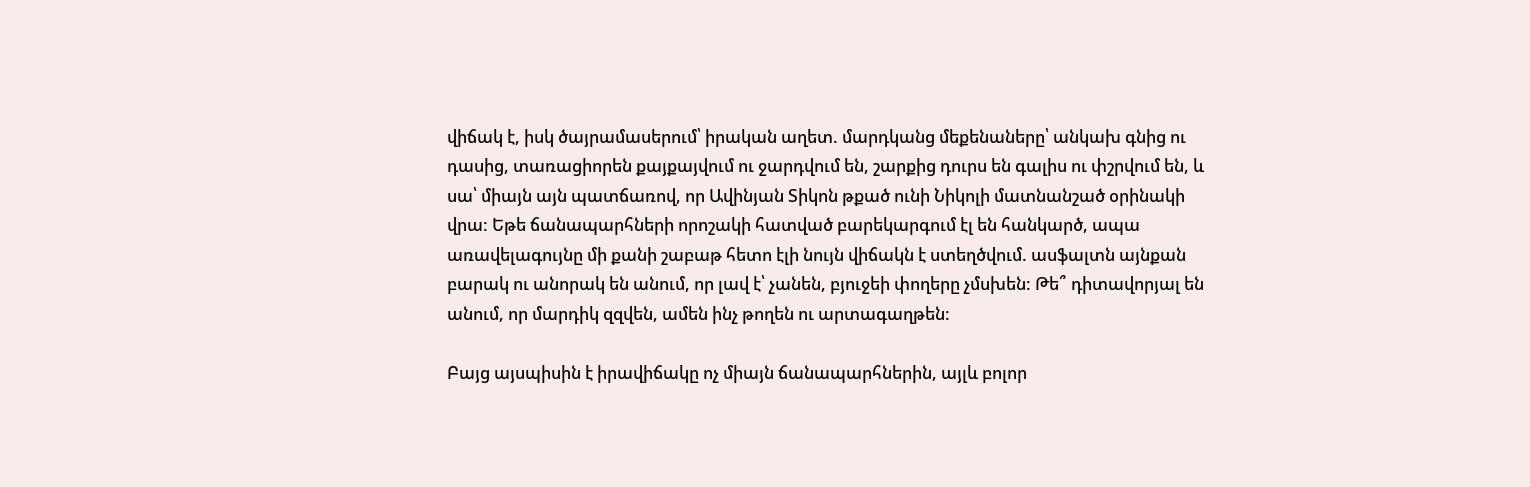վիճակ է, իսկ ծայրամասերում՝ իրական աղետ. մարդկանց մեքենաները՝ անկախ գնից ու դասից, տառացիորեն քայքայվում ու ջարդվում են, շարքից դուրս են գալիս ու փշրվում են, և սա՝ միայն այն պատճառով, որ Ավինյան Տիկոն թքած ունի Նիկոլի մատնանշած օրինակի վրա: Եթե ճանապարհների որոշակի հատված բարեկարգում էլ են հանկարծ, ապա առավելագույնը մի քանի շաբաթ հետո էլի նույն վիճակն է ստեղծվում. ասֆալտն այնքան բարակ ու անորակ են անում, որ լավ է՝ չանեն, բյուջեի փողերը չմսխեն: Թե՞ դիտավորյալ են անում, որ մարդիկ զզվեն, ամեն ինչ թողեն ու արտագաղթեն:

Բայց այսպիսին է իրավիճակը ոչ միայն ճանապարհներին, այլև բոլոր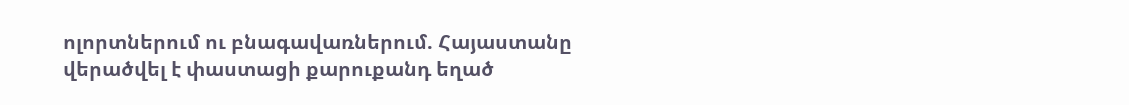ոլորտներում ու բնագավառներում. Հայաստանը վերածվել է փաստացի քարուքանդ եղած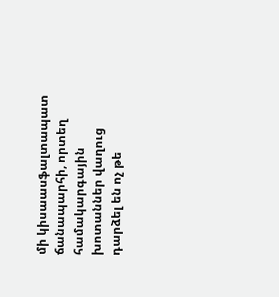մի կիսաասֆալտապատ ճանապարհի, որտեղ համակարգային խոտաններ վաղուց դարձել են ոչ թե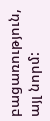բացառություն, այլ նորմ: